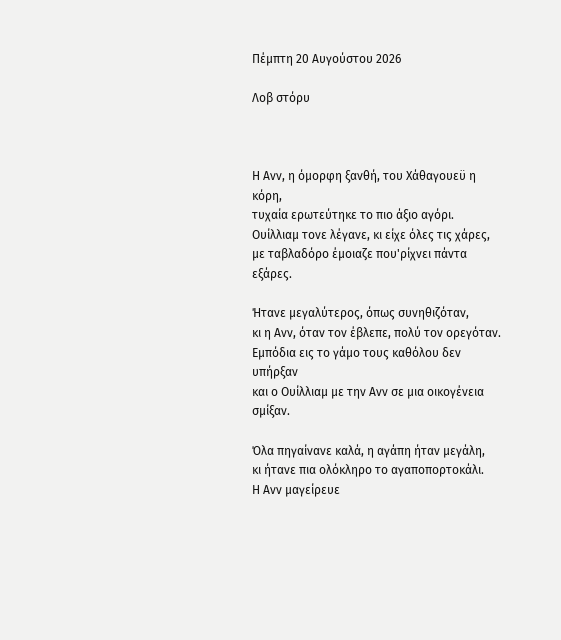Πέμπτη 20 Αυγούστου 2026

Λοβ στόρυ



Η Ανν, η όμορφη ξανθή, του Χάθαγουεϋ η κόρη,
τυχαία ερωτεύτηκε το πιο άξιο αγόρι.
Ουίλλιαμ τονε λέγανε, κι είχε όλες τις χάρες,
με ταβλαδόρο έμοιαζε που'ρίχνει πάντα εξάρες.

Ήτανε μεγαλύτερος, όπως συνηθιζόταν,
κι η Ανν, όταν τον έβλεπε, πολύ τον ορεγόταν.
Εμπόδια εις το γάμο τους καθόλου δεν υπήρξαν
και ο Ουίλλιαμ με την Ανν σε μια οικογένεια σμίξαν.

Όλα πηγαίνανε καλά, η αγάπη ήταν μεγάλη,
κι ήτανε πια ολόκληρο το αγαποπορτοκάλι.
Η Ανν μαγείρευε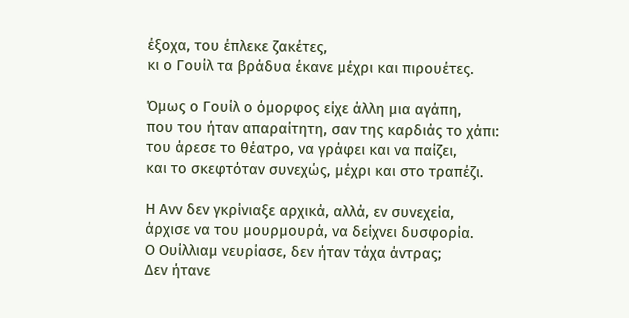έξοχα, του έπλεκε ζακέτες,
κι ο Γουίλ τα βράδυα έκανε μέχρι και πιρουέτες.

Όμως ο Γουίλ ο όμορφος είχε άλλη μια αγάπη,
που του ήταν απαραίτητη, σαν της καρδιάς το χάπι:
του άρεσε το θέατρο, να γράφει και να παίζει,
και το σκεφτόταν συνεχώς, μέχρι και στο τραπέζι.

Η Ανν δεν γκρίνιαξε αρχικά, αλλά, εν συνεχεία,
άρχισε να του μουρμουρά, να δείχνει δυσφορία.
Ο Ουίλλιαμ νευρίασε, δεν ήταν τάχα άντρας;
Δεν ήτανε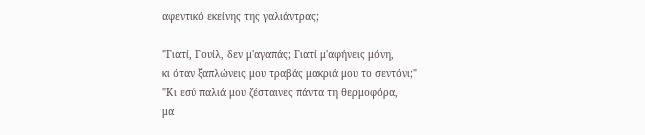αφεντικό εκείνης της γαλιάντρας;

"Γιατί, Γουίλ, δεν μ'αγαπάς; Γιατί μ'αφήνεις μόνη,
κι όταν ξαπλώνεις μου τραβάς μακριά μου το σεντόνι;"
"Κι εσύ παλιά μου ζέσταινες πάντα τη θερμοφόρα,
μα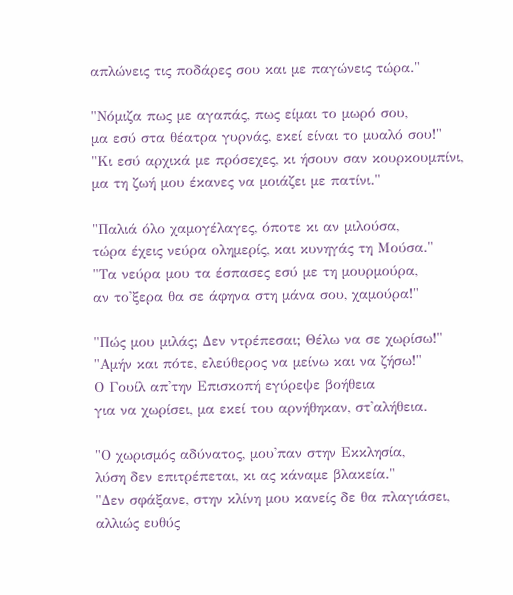απλώνεις τις ποδάρες σου και με παγώνεις τώρα."

"Νόμιζα πως με αγαπάς, πως είμαι το μωρό σου,
μα εσύ στα θέατρα γυρνάς, εκεί είναι το μυαλό σου!"
"Κι εσύ αρχικά με πρόσεχες, κι ήσουν σαν κουρκουμπίνι,
μα τη ζωή μου έκανες να μοιάζει με πατίνι."

"Παλιά όλο χαμογέλαγες, όποτε κι αν μιλούσα,
τώρα έχεις νεύρα ολημερίς, και κυνηγάς τη Μούσα."
"Τα νεύρα μου τα έσπασες εσύ με τη μουρμούρα,
αν το'ξερα θα σε άφηνα στη μάνα σου, χαμούρα!"

"Πώς μου μιλάς; Δεν ντρέπεσαι; Θέλω να σε χωρίσω!"
"Αμήν και πότε, ελεύθερος να μείνω και να ζήσω!"
Ο Γουίλ απ'την Επισκοπή εγύρεψε βοήθεια
για να χωρίσει, μα εκεί του αρνήθηκαν, στ'αλήθεια.

"Ο χωρισμός αδύνατος, μου'παν στην Εκκλησία,
λύση δεν επιτρέπεται, κι ας κάναμε βλακεία."
"Δεν σφάξανε, στην κλίνη μου κανείς δε θα πλαγιάσει,
αλλιώς ευθύς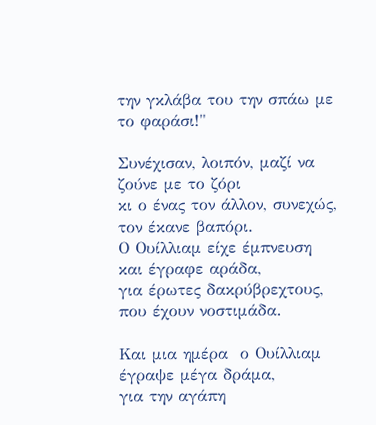την γκλάβα του την σπάω με το φαράσι!"

Συνέχισαν, λοιπόν, μαζί να ζούνε με το ζόρι
κι ο ένας τον άλλον, συνεχώς, τον έκανε βαπόρι.
Ο Ουίλλιαμ είχε έμπνευση και έγραφε αράδα,
για έρωτες δακρύβρεχτους, που έχουν νοστιμάδα.

Και μια ημέρα  ο Ουίλλιαμ έγραψε μέγα δράμα,
για την αγάπη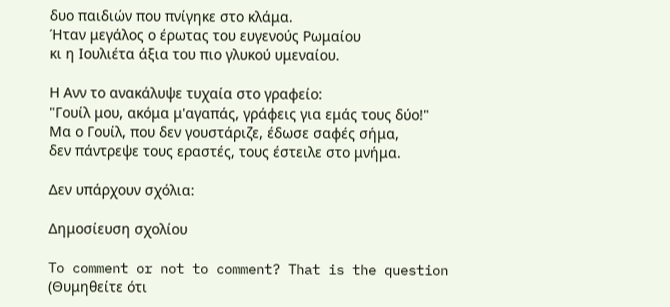δυο παιδιών που πνίγηκε στο κλάμα.
Ήταν μεγάλος ο έρωτας του ευγενούς Ρωμαίου
κι η Ιουλιέτα άξια του πιο γλυκού υμεναίου.

Η Ανν το ανακάλυψε τυχαία στο γραφείο:
"Γουίλ μου, ακόμα μ'αγαπάς, γράφεις για εμάς τους δύο!"
Μα ο Γουίλ, που δεν γουστάριζε, έδωσε σαφές σήμα,
δεν πάντρεψε τους εραστές, τους έστειλε στο μνήμα.

Δεν υπάρχουν σχόλια:

Δημοσίευση σχολίου

To comment or not to comment? That is the question
(Θυμηθείτε ότι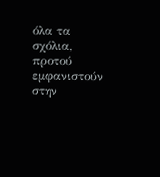όλα τα σχόλια, προτού εμφανιστούν στην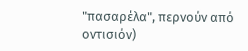"πασαρέλα", περνούν από οντισιόν)